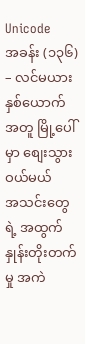Unicode
အခန်း (၁၃၆) – လင်မယားနှစ်ယောက်အတူ မြို့ပေါ်မှာ စျေးသွားဝယ်မယ်
အသင်းတွေရဲ့ အထွက်နှုန်းတိုးတက်မှု အကဲ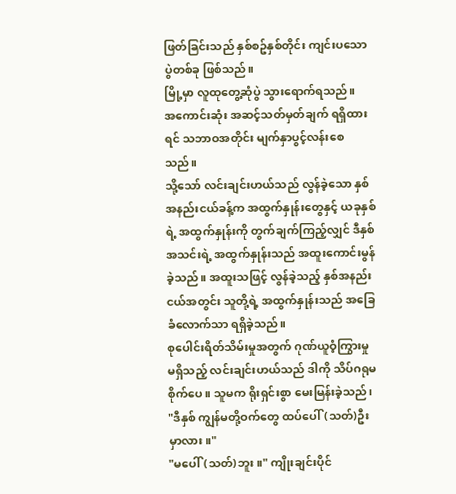ဖြတ်ခြင်းသည် နှစ်စဥ်နှစ်တိုင်း ကျင်းပသော ပွဲတစ်ခု ဖြစ်သည်။
မြို့မှာ လူထုတွေ့ဆုံပွဲ သွားရောက်ရသည်။
အကောင်းဆုံး အဆင့်သတ်မှတ်ချက် ရရှိထားရင် သဘာဝအတိုင်း မျက်နှာပွင့်လန်းစေသည်။
သို့သော် လင်းချင်းဟယ်သည် လွန်ခဲ့သော နှစ်အနည်းငယ်ခန့်က အထွက်နှုန်းတွေနှင့် ယခုနှစ်ရဲ့ အထွက်နှုန်းကို တွက်ချက်ကြည့်လျှင် ဒီနှစ် အသင်းရဲ့ အထွက်နှုန်းသည် အထူးကောင်းမွန်ခဲ့သည်။ အထူးသဖြင့် လွန်ခဲ့သည့် နှစ်အနည်းငယ်အတွင်း သူတို့ရဲ့ အထွက်နှုန်းသည် အခြေခံလောက်သာ ရရှိခဲ့သည်။
စုပေါင်းရိတ်သိမ်းမှုအတွက် ဂုဏ်ယူဝံ့ကြွားမှု မရှိသည့် လင်းချင်းဟယ်သည် ဒါကို သိပ်ဂရုမစိုက်ပေ။ သူမက ရိုးရှင်းစွာ မေးမြန်းခဲ့သည်၊ "ဒီနှစ် ကျွန်မတို့ဝက်တွေ ထပ်ပေါ်(သတ်)ဦးမှာလား။"
"မပေါ်(သတ်)ဘူး။" ကျိုးချင်းပိုင်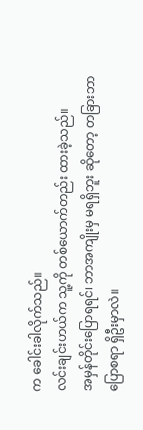က ခေါင်းခါလိုက်သည်။
လင်းချင်းဟယ်က သူ့ကို တစ်ယောက်တည်း ထားခဲ့သည်။
အမှန်တိုင်းပြောရရင်၊ ဘာအကျိုးမှ မရရှိဘူး ဆိုတော့ တခြားဘာပြောစရာ ရှိဦးမှာလဲ။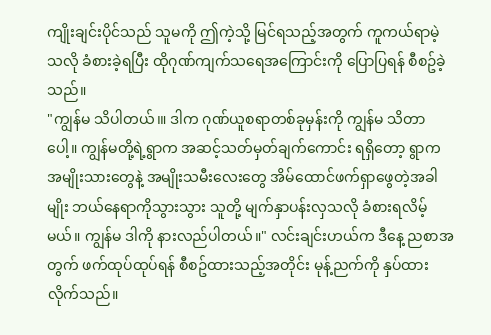ကျိုးချင်းပိုင်သည် သူမကို ဤကဲ့သို့ မြင်ရသည့်အတွက် ကူကယ်ရာမဲ့သလို ခံစားခဲ့ရပြီး ထိုဂုဏ်ကျက်သရေအကြောင်းကို ပြောပြရန် စီစဥ်ခဲ့သည်။
"ကျွန်မ သိပါတယ်၊။ ဒါက ဂုဏ်ယူစရာတစ်ခုမှန်းကို ကျွန်မ သိတာပေါ့။ ကျွန်မတို့ရဲ့ရွာက အဆင့်သတ်မှတ်ချက်ကောင်း ရရှိတော့ ရွာက အမျိုးသားတွေနဲ့ အမျိုးသမီးလေးတွေ အိမ်ထောင်ဖက်ရှာဖွေတဲ့အခါမျိုး ဘယ်နေရာကိုသွားသွား သူတို့ မျက်နှာပန်းလှသလို ခံစားရလိမ့်မယ်။ ကျွန်မ ဒါကို နားလည်ပါတယ်။" လင်းချင်းဟယ်က ဒီနေ့ ညစာအတွက် ဖက်ထုပ်ထုပ်ရန် စီစဥ်ထားသည့်အတိုင်း မုန့်ညက်ကို နှပ်ထားလိုက်သည်။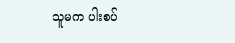သူမက ပါးစပ်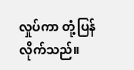လှုပ်ကာ တုံ့ပြန်လိုက်သည်။